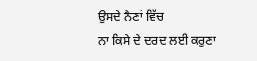ਉਸਦੇ ਨੈਣਾਂ ਵਿੱਚ
ਨਾ ਕਿਸੇ ਦੇ ਦਰਦ ਲਈ ਕਰੁਣਾ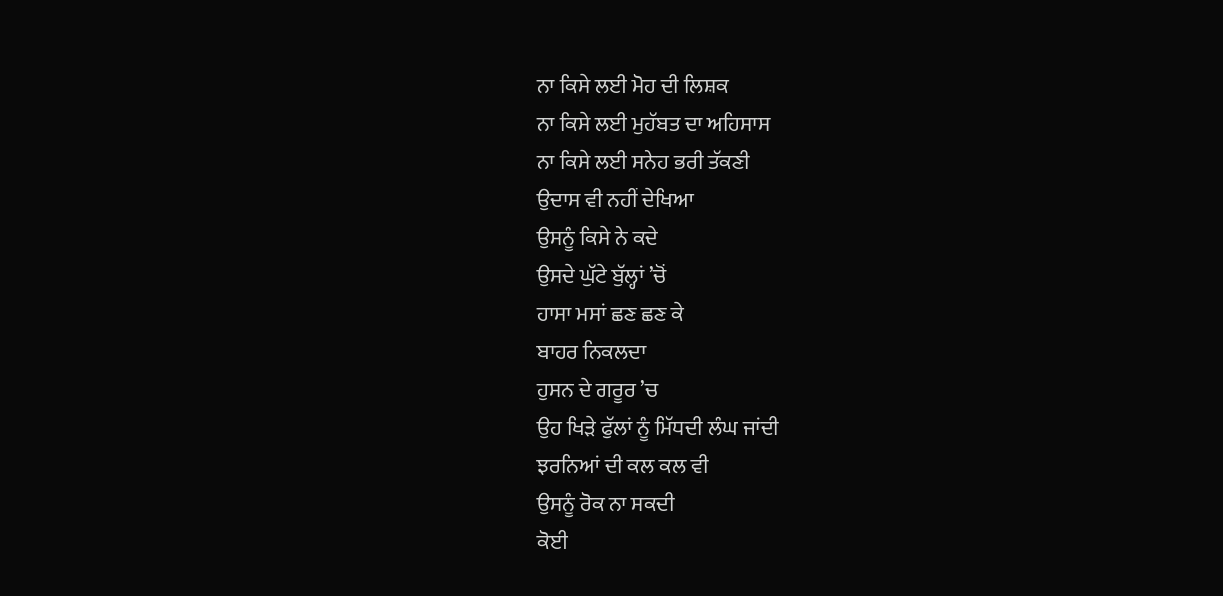ਨਾ ਕਿਸੇ ਲਈ ਮੋਹ ਦੀ ਲਿਸ਼ਕ
ਨਾ ਕਿਸੇ ਲਈ ਮੁਹੱਬਤ ਦਾ ਅਹਿਸਾਸ
ਨਾ ਕਿਸੇ ਲਈ ਸਨੇਹ ਭਰੀ ਤੱਕਣੀ
ਉਦਾਸ ਵੀ ਨਹੀਂ ਦੇਖਿਆ
ਉਸਨੂੰ ਕਿਸੇ ਨੇ ਕਦੇ
ਉਸਦੇ ਘੁੱਟੇ ਬੁੱਲ੍ਹਾਂ ’ਚੋਂ
ਹਾਸਾ ਮਸਾਂ ਛਣ ਛਣ ਕੇ
ਬਾਹਰ ਨਿਕਲਦਾ
ਹੁਸਨ ਦੇ ਗਰੂਰ ’ਚ
ਉਹ ਖਿੜੇ ਫੁੱਲਾਂ ਨੂੰ ਮਿੱਧਦੀ ਲੰਘ ਜਾਂਦੀ
ਝਰਨਿਆਂ ਦੀ ਕਲ ਕਲ ਵੀ
ਉਸਨੂੰ ਰੋਕ ਨਾ ਸਕਦੀ
ਕੋਈ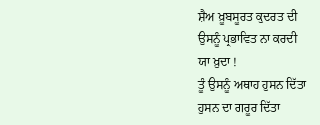ਸ਼ੈਅ ਖ਼ੂਬਸੂਰਤ ਕੁਦਰਤ ਦੀ
ਉਸਨੂੰ ਪ੍ਰਭਾਵਿਤ ਨਾ ਕਰਦੀ
ਯਾ ਖ਼ੁਦਾ !
ਤੂੰ ਉਸਨੂੰ ਅਥਾਹ ਹੁਸਨ ਦਿੱਤਾ
ਹੁਸਨ ਦਾ ਗਰੂਰ ਦਿੱਤਾ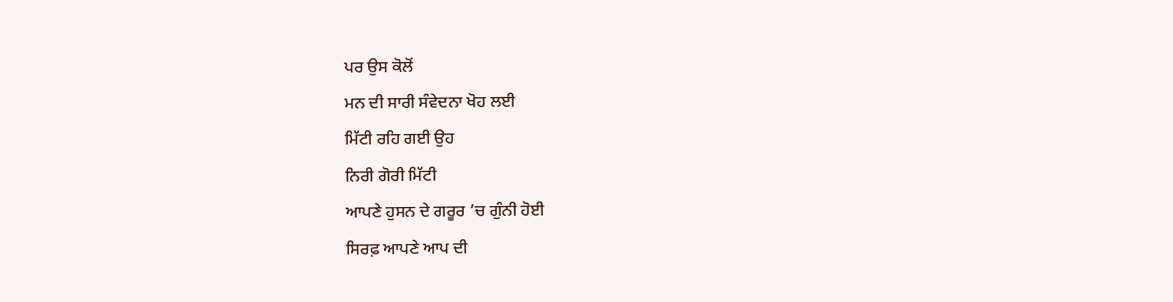ਪਰ ਉਸ ਕੋਲੋਂ
ਮਨ ਦੀ ਸਾਰੀ ਸੰਵੇਦਨਾ ਖੋਹ ਲਈ
ਮਿੱਟੀ ਰਹਿ ਗਈ ਉਹ
ਨਿਰੀ ਗੋਰੀ ਮਿੱਟੀ
ਆਪਣੇ ਹੁਸਨ ਦੇ ਗਰੂਰ ’ਚ ਗੁੰਨੀ ਹੋਈ
ਸਿਰਫ਼ ਆਪਣੇ ਆਪ ਦੀ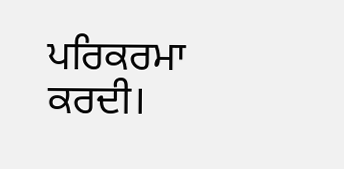ਪਰਿਕਰਮਾ ਕਰਦੀ।